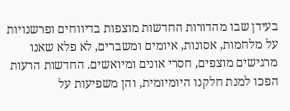בעידן שבו מהדורות החדשות מוצפות בדיווחים ופרשנויות על מלחמות, אסונות, איומים ומשברים, לא פלא שאנו מרגישים מוצפים, חסרי אונים ומיואשים. החדשות הרעות הפכו למנת חלקנו היומיומית, והן משפיעות על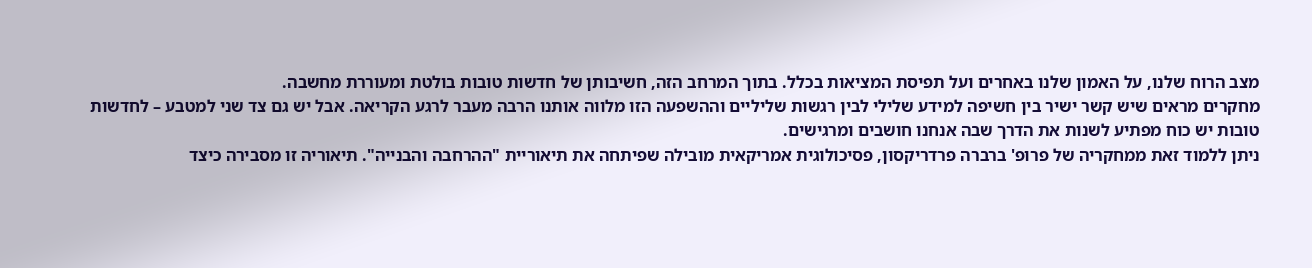מצב הרוח שלנו, על האמון שלנו באחרים ועל תפיסת המציאות בכלל. בתוך המרחב הזה, חשיבותן של חדשות טובות בולטת ומעוררת מחשבה.
מחקרים מראים שיש קשר ישיר בין חשיפה למידע שלילי לבין רגשות שליליים וההשפעה הזו מלווה אותנו הרבה מעבר לרגע הקריאה. אבל יש גם צד שני למטבע – לחדשות טובות יש כוח מפתיע לשנות את הדרך שבה אנחנו חושבים ומרגישים.
ניתן ללמוד זאת ממחקריה של פרופ' ברברה פרדריקסון, פסיכולוגית אמריקאית מובילה שפיתחה את תיאוריית "ההרחבה והבנייה". תיאוריה זו מסבירה כיצד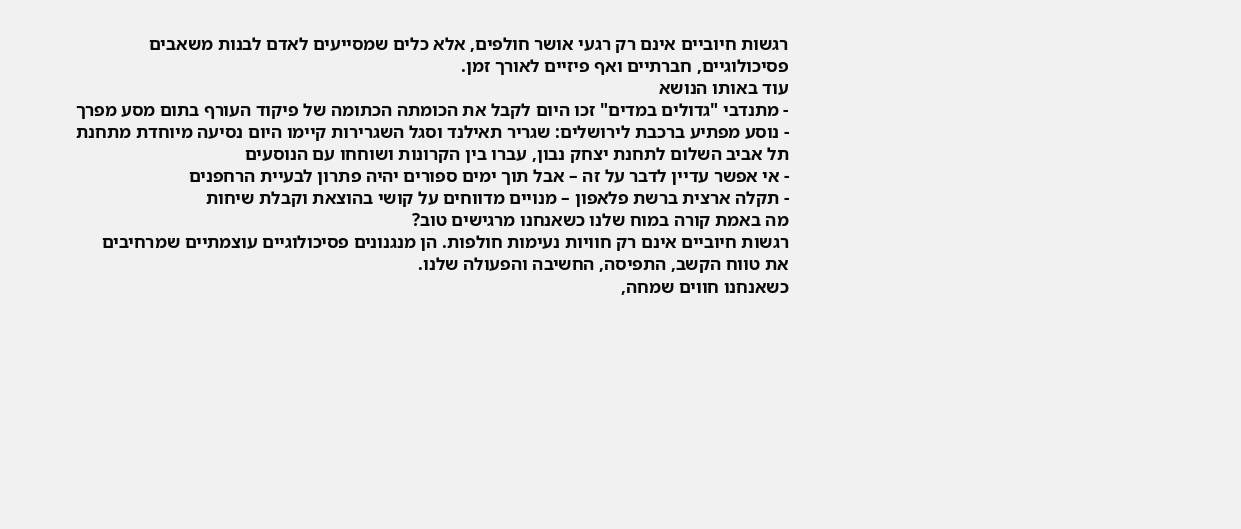רגשות חיוביים אינם רק רגעי אושר חולפים, אלא כלים שמסייעים לאדם לבנות משאבים פסיכולוגיים, חברתיים ואף פיזיים לאורך זמן.
עוד באותו הנושא
- מתנדבי "גדולים במדים" זכו היום לקבל את הכומתה הכתומה של פיקוד העורף בתום מסע מפרך
- נוסע מפתיע ברכבת לירושלים: שגריר תאילנד וסגל השגרירות קיימו היום נסיעה מיוחדת מתחנת תל אביב השלום לתחנת יצחק נבון, עברו בין הקרונות ושוחחו עם הנוסעים
- אי אפשר עדיין לדבר על זה – אבל תוך ימים ספורים יהיה פתרון לבעיית הרחפנים
- תקלה ארצית ברשת פלאפון – מנויים מדווחים על קושי בהוצאת וקבלת שיחות
מה באמת קורה במוח שלנו כשאנחנו מרגישים טוב?
רגשות חיוביים אינם רק חוויות נעימות חולפות. הן מנגנונים פסיכולוגיים עוצמתיים שמרחיבים את טווח הקשב, התפיסה, החשיבה והפעולה שלנו.
כשאנחנו חווים שמחה,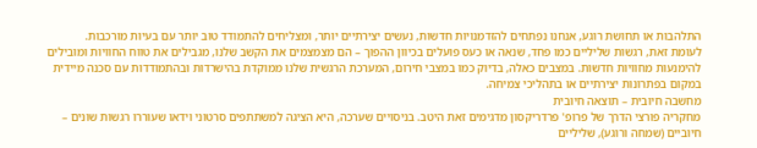התלהבות או תחושת רוגע, אנחנו נפתחים להזדמנויות חדשות, נעשים יצירתיים יותר, ומצליחים להתמודד טוב יותר עם בעיות מורכבות.
לעומת זאת, רגשות שליליים כמו פחד, שנאה או כעס פועלים בכיוון ההפוך – הם מצמצמים את הקשב שלנו, מגבילים את טווח החוויות ומובילים להימנעות מחוויות חדשות. במצבים כאלה, בדיוק כמו במצבי חירום, המערכת הרגשית שלנו ממוקדת בהישרדות ובהתמודדות עם סכנה מיידית במקום בפתרונות יצירתיים או בתהליכי צמיחה.
מחשבה חיובית – תוצאה חיובית
מחקריה פורצי הדרך של פרופ' פרדריקסון מדגימים זאת היטב. בניסויים שערכה, היא הציגה למשתתפים סרטוני וידאו שעוררו רגשות שונים – חיוביים (שמחה ורוגע), שליליים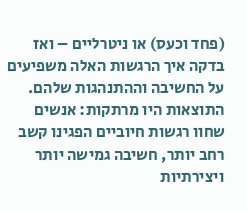(פחד וכעס) או ניטרליים – ואז בדקה איך הרגשות האלה משפיעים על החשיבה וההתנהגות שלהם.
התוצאות היו מרתקות: אנשים שחוו רגשות חיוביים הפגינו קשב רחב יותר, חשיבה גמישה יותר ויצירתיות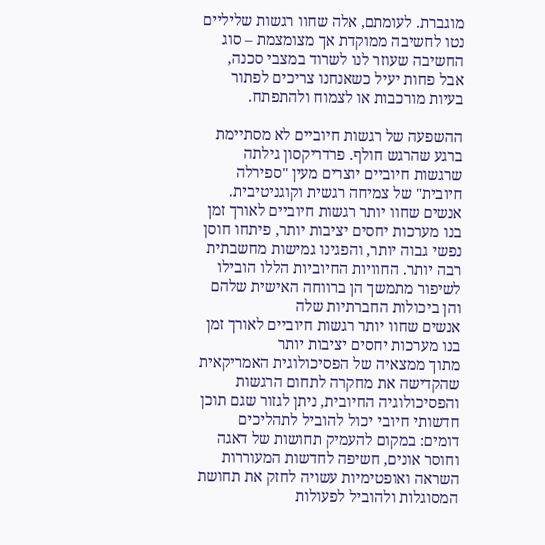מוגברת. לעומתם, אלה שחוו רגשות שליליים נטו לחשיבה ממוקדת אך מצומצמת – סוג החשיבה שעוזר לנו לשרוד במצבי סכנה, אבל פחות יעיל כשאנחנו צריכים לפתור בעיות מורכבות או לצמוח ולהתפתח.

ההשפעה של רגשות חיוביים לא מסתיימת ברגע שהרגש חולף. פרדריקסון גילתה שרגשות חיוביים יוצרים מעין "ספירלה חיובית" של צמיחה רגשית וקוגניטיבית. אנשים שחוו יותר רגשות חיוביים לאורך זמן בנו מערכות יחסים יציבות יותר, פיתחו חוסן נפשי גבוה יותר, והפגינו גמישות מחשבתית רבה יותר. החוויות החיוביות הללו הובילו לשיפור מתמשך הן ברווחה האישית שלהם והן ביכולות החברתיות שלה
אנשים שחוו יותר רגשות חיוביים לאורך זמן בנו מערכות יחסים יציבות יותר
מתוך ממצאיה של הפסיכולוגית האמריקאית שהקדישה את מחקרה לתחום הרגשות והפסיכולוגיה החיובית, ניתן לגזור שגם תוכן חדשותי חיובי יכול להוביל לתהליכים דומים: במקום להעמיק תחושות של דאגה וחוסר אונים, חשיפה לחדשות המעוררות השראה ואופטימיות עשויה לחזק את תחושת המסוגלות ולהוביל לפעולות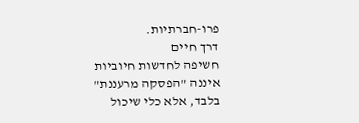פרו-חברתיות.
דרך חיים
חשיפה לחדשות חיוביות איננה "הפסקה מרעננת" בלבד, אלא כלי שיכול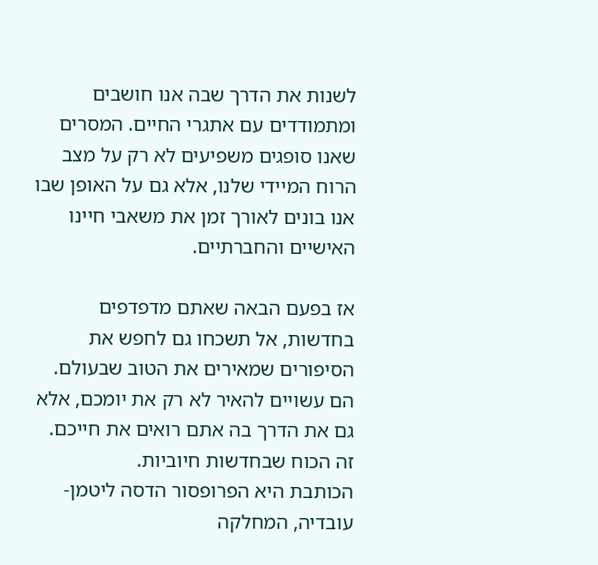לשנות את הדרך שבה אנו חושבים ומתמודדים עם אתגרי החיים. המסרים שאנו סופגים משפיעים לא רק על מצב הרוח המיידי שלנו, אלא גם על האופן שבו אנו בונים לאורך זמן את משאבי חיינו האישיים והחברתיים.

אז בפעם הבאה שאתם מדפדפים בחדשות, אל תשכחו גם לחפש את הסיפורים שמאירים את הטוב שבעולם. הם עשויים להאיר לא רק את יומכם, אלא גם את הדרך בה אתם רואים את חייכם. זה הכוח שבחדשות חיוביות.
הכותבת היא הפרופסור הדסה ליטמן-עובדיה, המחלקה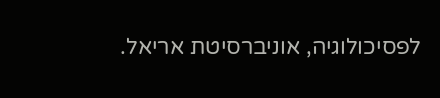לפסיכולוגיה, אוניברסיטת אריאל.